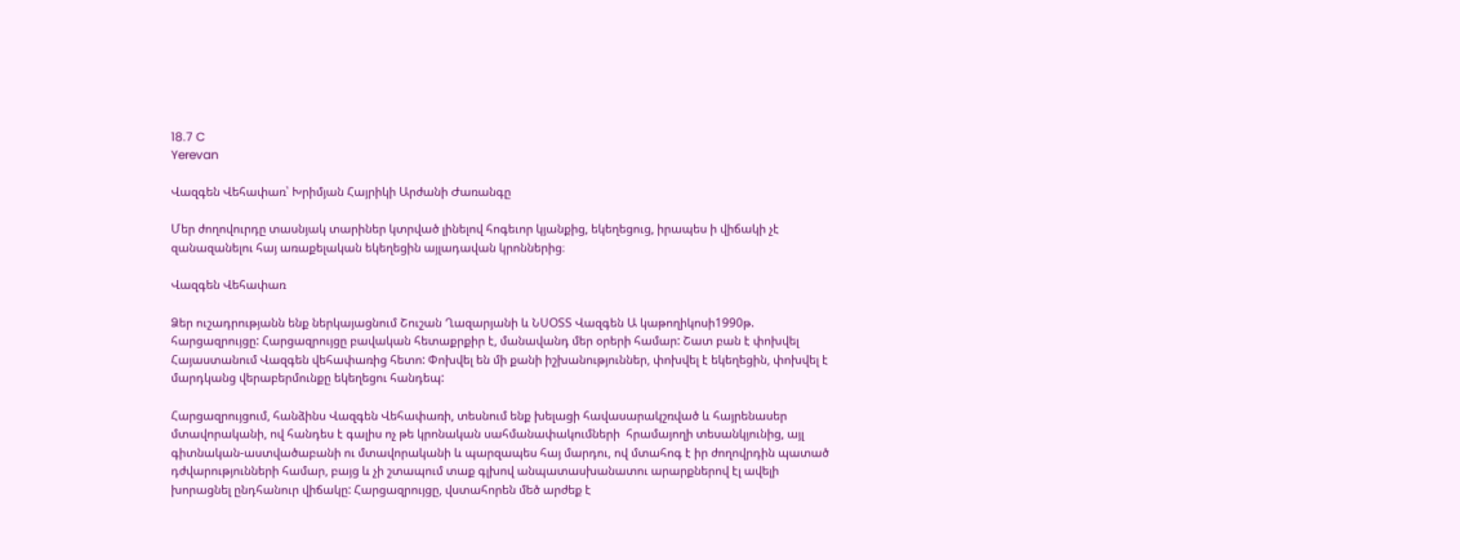18.7 C
Yerevan

Վազգեն Վեհափառ՝ Խրիմյան Հայրիկի Արժանի Ժառանգը

Մեր ժողովուրդը տասնյակ տարիներ կտրված լինելով հոգեւոր կյանքից, եկեղեցուց, իրապես ի վիճակի չէ զանազանելու հայ առաքելական եկեղեցին այլադավան կրոններից։

Վազգեն Վեհափառ

Ձեր ուշադրությանն ենք ներկայացնում Շուշան Ղազարյանի և ՆՍՕՏՏ Վազգեն Ա կաթողիկոսի1990թ. հարցազրույցը: Հարցազրույցը բավական հետաքրքիր է, մանավանդ մեր օրերի համար: Շատ բան է փոխվել Հայաստանում Վազգեն վեհափառից հետո: Փոխվել են մի քանի իշխանություններ, փոխվել է եկեղեցին, փոխվել է մարդկանց վերաբերմունքը եկեղեցու հանդեպ:

Հարցազրույցում, հանձինս Վազգեն Վեհափառի, տեսնում ենք խելացի հավասարակշռված և հայրենասեր մտավորականի, ով հանդես է գալիս ոչ թե կրոնական սահմանափակումների  հրամայողի տեսանկյունից, այլ գիտնական-աստվածաբանի ու մտավորականի և պարզապես հայ մարդու, ով մտահոգ է իր ժողովրդին պատած դժվարությունների համար, բայց և չի շտապում տաք գլխով անպատասխանատու արարքներով էլ ավելի խորացնել ընդհանուր վիճակը: Հարցազրույցը, վստահորեն մեծ արժեք է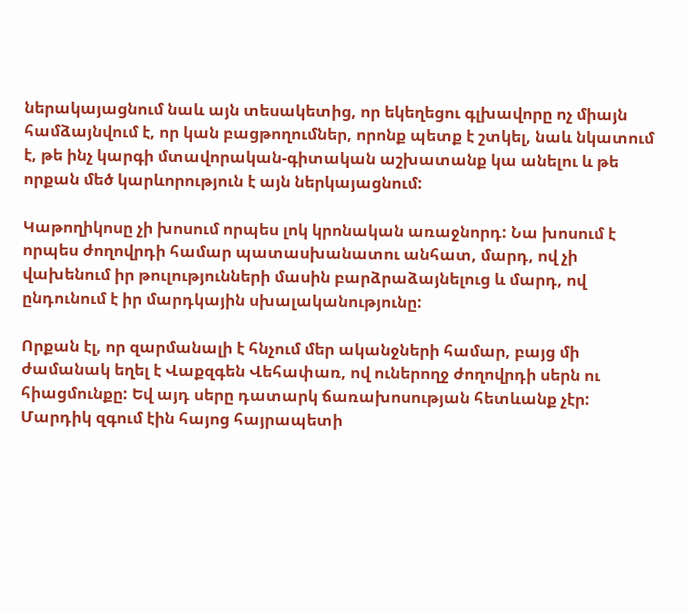ներակայացնում նաև այն տեսակետից, որ եկեղեցու գլխավորը ոչ միայն համձայնվում է, որ կան բացթողումներ, որոնք պետք է շտկել, նաև նկատում է, թե ինչ կարգի մտավորական-գիտական աշխատանք կա անելու և թե որքան մեծ կարևորություն է այն ներկայացնում:

Կաթողիկոսը չի խոսում որպես լոկ կրոնական առաջնորդ: Նա խոսում է որպես ժողովրդի համար պատասխանատու անհատ, մարդ, ով չի վախենում իր թուլությունների մասին բարձրաձայնելուց և մարդ, ով ընդունում է իր մարդկային սխալականությունը:

Որքան էլ, որ զարմանալի է հնչում մեր ականջների համար, բայց մի ժամանակ եղել է Վաքզգեն Վեհափառ, ով ուներողջ ժողովրդի սերն ու հիացմունքը: Եվ այդ սերը դատարկ ճառախոսության հետևանք չէր: Մարդիկ զգում էին հայոց հայրապետի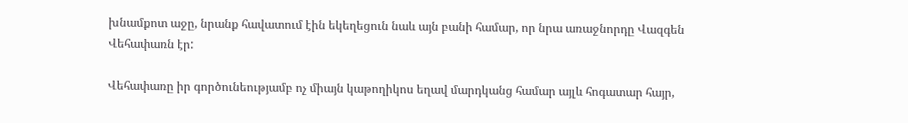խնամքոտ աջը, նրանք հավատում էին եկեղեցուն նաև այն բանի համար, որ նրա առաջնորդը Վազգեն Վեհափառն էր:

Վեհափառը իր գործունեությամբ ոչ միայն կաթողիկոս եղավ մարդկանց համար այլև հոգատար հայր,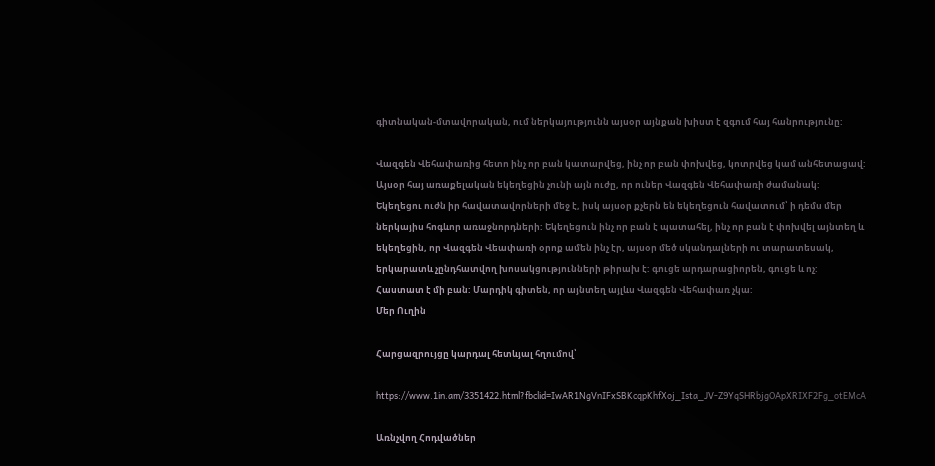գիտնական-մտավորական, ում ներկայությունն այսօր այնքան խիստ է զգում հայ հանրությունը:

Վազգեն Վեհափառից հետո ինչ որ բան կատարվեց, ինչ որ բան փոխվեց, կոտրվեց կամ անհետացավ: Այսօր հայ առաքելական եկեղեցին չունի այն ուժը, որ ուներ Վազգեն Վեհափառի ժամանակ: Եկեղեցու ուժն իր հավատավորների մեջ է, իսկ այսօր քչերն են եկեղեցուն հավատում՝ ի դեմս մեր ներկայիս հոգևոր առաջնորդների: Եկեղեցուն ինչ որ բան է պատահել, ինչ որ բան է փոխվել այնտեղ և եկեղեցին, որ Վազգեն Վեափառի օրոք ամեն ինչ էր, այսօր մեծ սկանդալների ու տարատեսակ, երկարատև չընդհատվող խոսակցությունների թիրախ է: գուցե արդարացիորեն, գուցե և ոչ: Հաստատ է մի բան: Մարդիկ գիտեն, որ այնտեղ այլևս Վազգեն Վեհափառ չկա:
Մեր Ուղին

Հարցազրույցը կարդալ հետևյալ հղումով՝

https://www.1in.am/3351422.html?fbclid=IwAR1NgVnIFxSBKcqpKhfXoj_Ista_JV-Z9YqSHRbjgOApXRIXF2Fg_otEMcA

Առնչվող Հոդվածներ